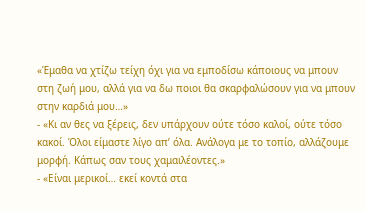«Έμαθα να χτίζω τείχη όχι για να εμποδίσω κάποιους να μπουν στη ζωή μου, αλλά για να δω ποιοι θα σκαρφαλώσουν για να μπουν στην καρδιά μου…»
- «Κι αν θες να ξέρεις, δεν υπάρχουν ούτε τόσο καλοί, ούτε τόσο κακοί. Όλοι είμαστε λίγο απ’ όλα. Ανάλογα με το τοπίο, αλλάζουμε μορφή. Κάπως σαν τους χαμαιλέοντες.»
- «Είναι μερικοί… εκεί κοντά στα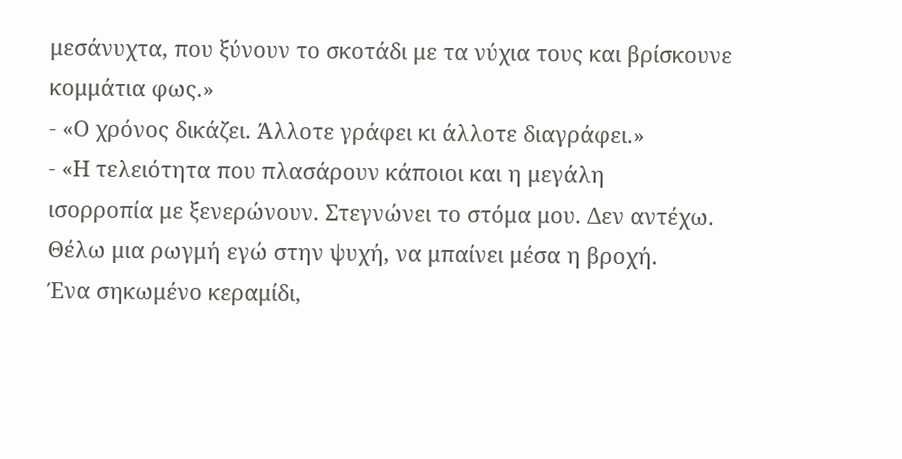μεσάνυχτα, που ξύνουν το σκοτάδι με τα νύχια τους και βρίσκουνε κομμάτια φως.»
- «Ο χρόνος δικάζει. Άλλοτε γράφει κι άλλοτε διαγράφει.»
- «Η τελειότητα που πλασάρουν κάποιοι και η μεγάλη
ισορροπία με ξενερώνουν. Στεγνώνει το στόμα μου. Δεν αντέχω.
Θέλω μια ρωγμή εγώ στην ψυχή, να μπαίνει μέσα η βροχή.
Ένα σηκωμένο κεραμίδι,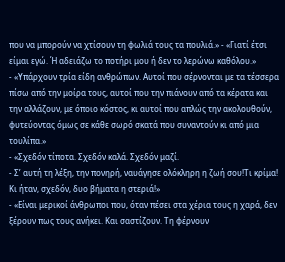που να μπορούν να χτίσουν τη φωλιά τους τα πουλιά.» - «Γιατί έτσι είμαι εγώ. Ή αδειάζω το ποτήρι μου ή δεν το λερώνω καθόλου.»
- «Υπάρχουν τρία είδη ανθρώπων. Αυτοί που σέρνονται με τα τέσσερα πίσω από την μοίρα τους, αυτοί που την πιάνουν από τα κέρατα και την αλλάζουν, με όποιο κόστος, κι αυτοί που απλώς την ακολουθούν, φυτεύοντας όμως σε κάθε σωρό σκατά που συναντούν κι από μια τουλίπα.»
- «Σχεδόν τίποτα. Σχεδόν καλά. Σχεδόν μαζί.
- Σ’ αυτή τη λέξη, την πονηρή, ναυάγησε ολόκληρη η ζωή σου!Τι κρίμα! Κι ήταν, σχεδόν, δυο βήματα η στεριά!»
- «Είναι μερικοί άνθρωποι που, όταν πέσει στα χέρια τους η χαρά, δεν ξέρουν πως τους ανήκει. Και σαστίζουν. Τη φέρνουν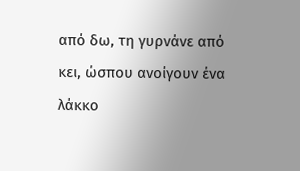από δω, τη γυρνάνε από κει, ώσπου ανοίγουν ένα λάκκο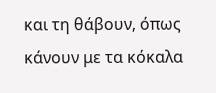και τη θάβουν, όπως κάνουν με τα κόκαλα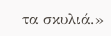τα σκυλιά.»